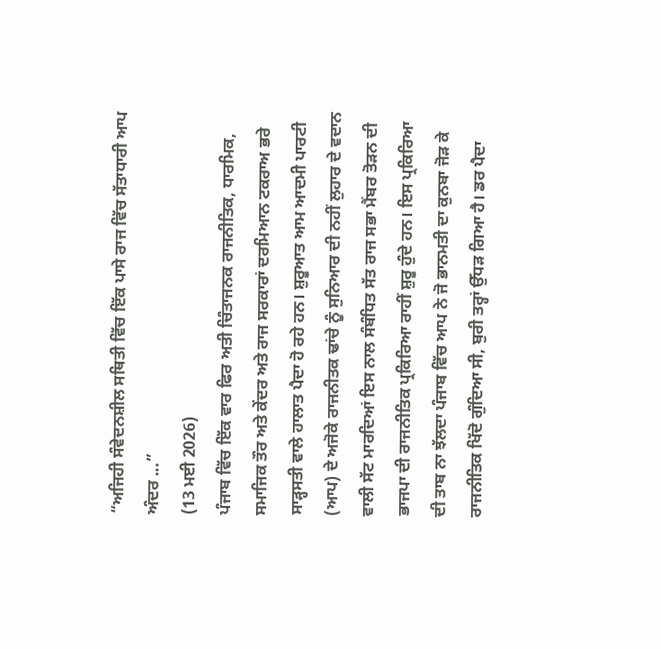“ਅਜਿਹੀ ਸੰਵੇਦਨਸ਼ੀਲ ਸਥਿਤੀ ਵਿੱਚ ਇੱਕ ਪਾਸੇ ਰਾਜ ਵਿੱਚ ਸੱਤਾਧਾਰੀ ਆਪ ਅੰਦਰ ...”
(13 ਮਈ 2026)
ਪੰਜਾਬ ਵਿੱਚ ਇੱਕ ਵਾਰ ਫਿਰ ਅਤੀ ਚਿੰਤਾਜਨਕ ਰਾਜਨੀਤਿਕ, ਧਾਰਮਿਕ, ਸਮਾਜਿਕ ਤੌਰ ਅਤੇ ਕੇਂਦਰ ਅਤੇ ਰਾਜ ਸਰਕਾਰਾਂ ਦਰਮਿਆਨ ਟਕਰਾਅ ਭਰੇ ਸਾੜ੍ਹਸਤੀ ਵਾਲੇ ਹਾਲਾਤ ਪੈਦਾ ਹੋ ਰਹੇ ਹਨ। ਸ਼ੁਰੂਆਤ ਆਮ ਆਦਮੀ ਪਾਰਟੀ (ਆਪ) ਦੇ ਅਜੋਕੇ ਰਾਜਨੀਤਕ ਢਾਂਚੇ ਨੂੰ ਸੁਨਿਆਰ ਦੀ ਨਹੀਂ ਲੁਹਾਰ ਦੇ ਵਦਾਨ ਵਾਲੀ ਸੱਟ ਮਾਰਦਿਆਂ ਇਸ ਨਾਲ ਸੰਬੰਧਿਤ ਸੱਤ ਰਾਜ ਸਭਾ ਮੈਂਬਰ ਤੋੜਨ ਦੀ ਭਾਜਪਾ ਦੀ ਰਾਜਨੀਤਿਕ ਪ੍ਰਕਿਰਿਆ ਰਾਹੀਂ ਸ਼ੁਰੂ ਹੁੰਦੇ ਹਨ। ਇਸ ਪ੍ਰਕਿਰਿਆ ਦੀ ਤਾਬ ਨਾ ਝੱਲਦਾ ਪੰਜਾਬ ਵਿੱਚ ਆਪ ਨੇ ਜੋ ਭਾਨਮਤੀ ਦਾ ਕੁਨਬਾ ਜੋੜ ਕੇ ਰਾਜਨੀਤਿਕ ਖਿੱਦੋ ਗੁੰਦਿਆ ਸੀ, ਬੁਰੀ ਤਰ੍ਹਾਂ ਉੱਧੜ ਗਿਆ ਹੈ। ਡਰ ਪੈਦਾ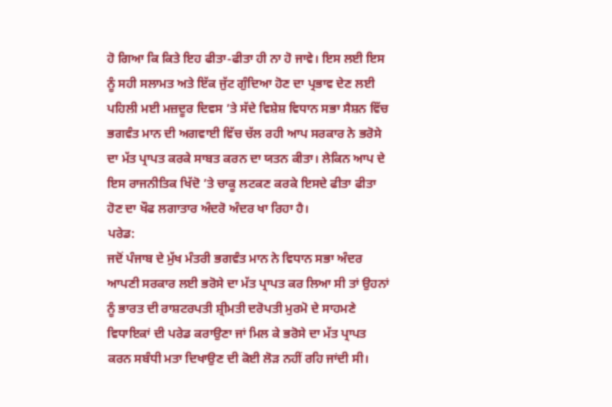ਹੋ ਗਿਆ ਕਿ ਕਿਤੇ ਇਹ ਫੀਤਾ-ਫੀਤਾ ਹੀ ਨਾ ਹੋ ਜਾਵੇ। ਇਸ ਲਈ ਇਸ ਨੂੰ ਸਹੀ ਸਲਾਮਤ ਅਤੇ ਇੱਕ ਜੁੱਟ ਗੁੰਦਿਆ ਹੋਣ ਦਾ ਪ੍ਰਭਾਵ ਦੇਣ ਲਈ ਪਹਿਲੀ ਮਈ ਮਜ਼ਦੂਰ ਦਿਵਸ ’ਤੇ ਸੱਦੇ ਵਿਸ਼ੇਸ਼ ਵਿਧਾਨ ਸਭਾ ਸੈਸ਼ਨ ਵਿੱਚ ਭਗਵੰਤ ਮਾਨ ਦੀ ਅਗਵਾਈ ਵਿੱਚ ਚੱਲ ਰਹੀ ਆਪ ਸਰਕਾਰ ਨੇ ਭਰੋਸੇ ਦਾ ਮੱਤ ਪ੍ਰਾਪਤ ਕਰਕੇ ਸਾਬਤ ਕਰਨ ਦਾ ਯਤਨ ਕੀਤਾ। ਲੇਕਿਨ ਆਪ ਦੇ ਇਸ ਰਾਜਨੀਤਿਕ ਖਿੱਦੋ ’ਤੇ ਚਾਕੂ ਲਟਕਣ ਕਰਕੇ ਇਸਦੇ ਫੀਤਾ ਫੀਤਾ ਹੋਣ ਦਾ ਖੌਫ ਲਗਾਤਾਰ ਅੰਦਰੋ ਅੰਦਰ ਖਾ ਰਿਹਾ ਹੈ।
ਪਰੇਡ:
ਜਦੋਂ ਪੰਜਾਬ ਦੇ ਮੁੱਖ ਮੰਤਰੀ ਭਗਵੰਤ ਮਾਨ ਨੇ ਵਿਧਾਨ ਸਭਾ ਅੰਦਰ ਆਪਣੀ ਸਰਕਾਰ ਲਈ ਭਰੋਸੇ ਦਾ ਮੱਤ ਪ੍ਰਾਪਤ ਕਰ ਲਿਆ ਸੀ ਤਾਂ ਉਹਨਾਂ ਨੂੰ ਭਾਰਤ ਦੀ ਰਾਸ਼ਟਰਪਤੀ ਸ਼੍ਰੀਮਤੀ ਦਰੋਪਤੀ ਮੁਰਮੋ ਦੇ ਸਾਹਮਣੇ ਵਿਧਾਇਕਾਂ ਦੀ ਪਰੇਡ ਕਰਾਉਣਾ ਜਾਂ ਮਿਲ ਕੇ ਭਰੋਸੇ ਦਾ ਮੱਤ ਪ੍ਰਾਪਤ ਕਰਨ ਸਬੰਧੀ ਮਤਾ ਦਿਖਾਉਣ ਦੀ ਕੋਈ ਲੋੜ ਨਹੀਂ ਰਹਿ ਜਾਂਦੀ ਸੀ।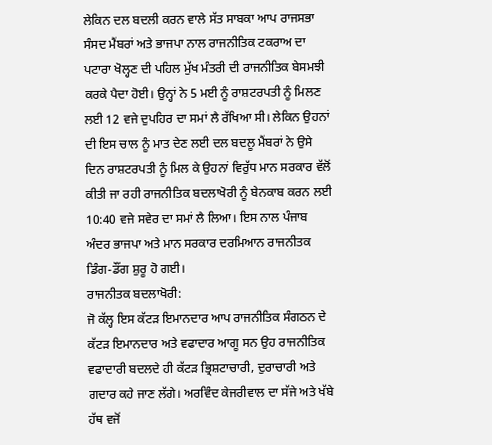ਲੇਕਿਨ ਦਲ ਬਦਲੀ ਕਰਨ ਵਾਲੇ ਸੱਤ ਸਾਬਕਾ ਆਪ ਰਾਜਸਭਾ ਸੰਸਦ ਮੈਂਬਰਾਂ ਅਤੇ ਭਾਜਪਾ ਨਾਲ ਰਾਜਨੀਤਿਕ ਟਕਰਾਅ ਦਾ ਪਟਾਰਾ ਖੋਲ੍ਹਣ ਦੀ ਪਹਿਲ ਮੁੱਖ ਮੰਤਰੀ ਦੀ ਰਾਜਨੀਤਿਕ ਬੇਸਮਝੀ ਕਰਕੇ ਪੈਦਾ ਹੋਈ। ਉਨ੍ਹਾਂ ਨੇ 5 ਮਈ ਨੂੰ ਰਾਸ਼ਟਰਪਤੀ ਨੂੰ ਮਿਲਣ ਲਈ 12 ਵਜੇ ਦੁਪਹਿਰ ਦਾ ਸਮਾਂ ਲੈ ਰੱਖਿਆ ਸੀ। ਲੇਕਿਨ ਉਹਨਾਂ ਦੀ ਇਸ ਚਾਲ ਨੂੰ ਮਾਤ ਦੇਣ ਲਈ ਦਲ ਬਦਲੂ ਮੈਂਬਰਾਂ ਨੇ ਉਸੇ ਦਿਨ ਰਾਸ਼ਟਰਪਤੀ ਨੂੰ ਮਿਲ ਕੇ ਉਹਨਾਂ ਵਿਰੁੱਧ ਮਾਨ ਸਰਕਾਰ ਵੱਲੋਂ ਕੀਤੀ ਜਾ ਰਹੀ ਰਾਜਨੀਤਿਕ ਬਦਲਾਖੋਰੀ ਨੂੰ ਬੇਨਕਾਬ ਕਰਨ ਲਈ 10:40 ਵਜੇ ਸਵੇਰ ਦਾ ਸਮਾਂ ਲੈ ਲਿਆ। ਇਸ ਨਾਲ ਪੰਜਾਬ ਅੰਦਰ ਭਾਜਪਾ ਅਤੇ ਮਾਨ ਸਰਕਾਰ ਦਰਮਿਆਨ ਰਾਜਨੀਤਕ ਡਿੰਗ-ਡੌਂਗ ਸ਼ੁਰੂ ਹੋ ਗਈ।
ਰਾਜਨੀਤਕ ਬਦਲਾਖੋਰੀ:
ਜੋ ਕੱਲ੍ਹ ਇਸ ਕੱਟੜ ਇਮਾਨਦਾਰ ਆਪ ਰਾਜਨੀਤਿਕ ਸੰਗਠਨ ਦੇ ਕੱਟੜ ਇਮਾਨਦਾਰ ਅਤੇ ਵਫਾਦਾਰ ਆਗੂ ਸਨ ਉਹ ਰਾਜਨੀਤਿਕ ਵਫਾਦਾਰੀ ਬਦਲਦੇ ਹੀ ਕੱਟੜ ਭ੍ਰਿਸ਼ਟਾਚਾਰੀ, ਦੁਰਾਚਾਰੀ ਅਤੇ ਗਦਾਰ ਕਹੇ ਜਾਣ ਲੱਗੇ। ਅਰਵਿੰਦ ਕੇਜਰੀਵਾਲ ਦਾ ਸੱਜੇ ਅਤੇ ਖੱਬੇ ਹੱਥ ਵਜੋਂ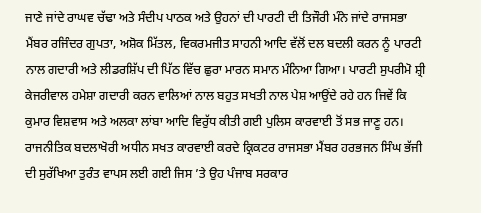ਜਾਣੇ ਜਾਂਦੇ ਰਾਘਵ ਚੱਢਾ ਅਤੇ ਸੰਦੀਪ ਪਾਠਕ ਅਤੇ ਉਹਨਾਂ ਦੀ ਪਾਰਟੀ ਦੀ ਤਿਜੌਰੀ ਮੰਨੇ ਜਾਂਦੇ ਰਾਜਸਭਾ ਮੈਂਬਰ ਰਜਿੰਦਰ ਗੁਪਤਾ, ਅਸ਼ੋਕ ਮਿੱਤਲ, ਵਿਕਰਮਜੀਤ ਸਾਹਨੀ ਆਦਿ ਵੱਲੋਂ ਦਲ ਬਦਲੀ ਕਰਨ ਨੂੰ ਪਾਰਟੀ ਨਾਲ ਗਦਾਰੀ ਅਤੇ ਲੀਡਰਸ਼ਿੱਪ ਦੀ ਪਿੱਠ ਵਿੱਚ ਛੁਰਾ ਮਾਰਨ ਸਮਾਨ ਮੰਨਿਆ ਗਿਆ। ਪਾਰਟੀ ਸੁਪਰੀਮੋ ਸ਼੍ਰੀ ਕੇਜਰੀਵਾਲ ਹਮੇਸ਼ਾ ਗਦਾਰੀ ਕਰਨ ਵਾਲਿਆਂ ਨਾਲ ਬਹੁਤ ਸਖਤੀ ਨਾਲ ਪੇਸ਼ ਆਉਂਦੇ ਰਹੇ ਹਨ ਜਿਵੇਂ ਕਿ ਕੁਮਾਰ ਵਿਸ਼ਵਾਸ ਅਤੇ ਅਲਕਾ ਲਾਂਬਾ ਆਦਿ ਵਿਰੁੱਧ ਕੀਤੀ ਗਈ ਪੁਲਿਸ ਕਾਰਵਾਈ ਤੋਂ ਸਭ ਜਾਣੂ ਹਨ। ਰਾਜਨੀਤਿਕ ਬਦਲਾਖੋਰੀ ਅਧੀਨ ਸਖਤ ਕਾਰਵਾਈ ਕਰਦੇ ਕ੍ਰਿਕਟਰ ਰਾਜਸਭਾ ਮੈਂਬਰ ਹਰਭਜਨ ਸਿੰਘ ਭੱਜੀ ਦੀ ਸੁਰੱਖਿਆ ਤੁਰੰਤ ਵਾਪਸ ਲਈ ਗਈ ਜਿਸ ’ਤੇ ਉਹ ਪੰਜਾਬ ਸਰਕਾਰ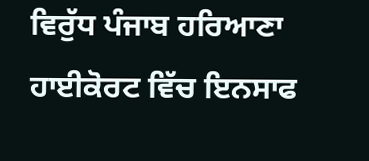ਵਿਰੁੱਧ ਪੰਜਾਬ ਹਰਿਆਣਾ ਹਾਈਕੋਰਟ ਵਿੱਚ ਇਨਸਾਫ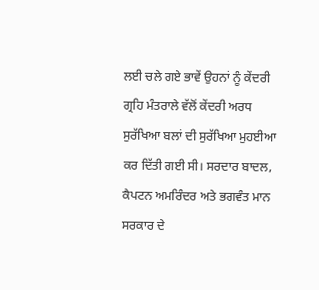ਲਈ ਚਲੇ ਗਏ ਭਾਵੇਂ ਉਹਨਾਂ ਨੂੰ ਕੇਂਦਰੀ ਗ੍ਰਹਿ ਮੰਤਰਾਲੇ ਵੱਲੋਂ ਕੇਂਦਰੀ ਅਰਧ ਸੁਰੱਖਿਆ ਬਲਾਂ ਦੀ ਸੁਰੱਖਿਆ ਮੁਹਈਆ ਕਰ ਦਿੱਤੀ ਗਈ ਸੀ। ਸਰਦਾਰ ਬਾਦਲ, ਕੈਪਟਨ ਅਮਰਿੰਦਰ ਅਤੇ ਭਗਵੰਤ ਮਾਨ ਸਰਕਾਰ ਦੇ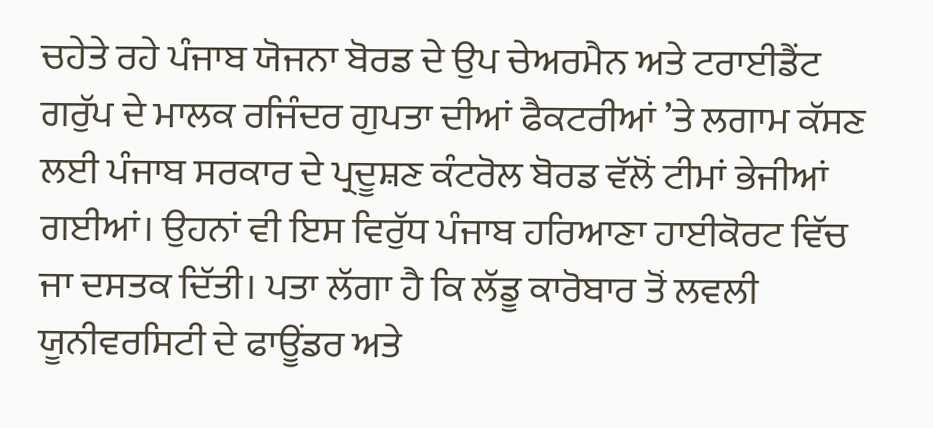ਚਹੇਤੇ ਰਹੇ ਪੰਜਾਬ ਯੋਜਨਾ ਬੋਰਡ ਦੇ ਉਪ ਚੇਅਰਮੈਨ ਅਤੇ ਟਰਾਈਡੈਂਟ ਗਰੁੱਪ ਦੇ ਮਾਲਕ ਰਜਿੰਦਰ ਗੁਪਤਾ ਦੀਆਂ ਫੈਕਟਰੀਆਂ ’ਤੇ ਲਗਾਮ ਕੱਸਣ ਲਈ ਪੰਜਾਬ ਸਰਕਾਰ ਦੇ ਪ੍ਰਦੂਸ਼ਣ ਕੰਟਰੋਲ ਬੋਰਡ ਵੱਲੋਂ ਟੀਮਾਂ ਭੇਜੀਆਂ ਗਈਆਂ। ਉਹਨਾਂ ਵੀ ਇਸ ਵਿਰੁੱਧ ਪੰਜਾਬ ਹਰਿਆਣਾ ਹਾਈਕੋਰਟ ਵਿੱਚ ਜਾ ਦਸਤਕ ਦਿੱਤੀ। ਪਤਾ ਲੱਗਾ ਹੈ ਕਿ ਲੱਡੂ ਕਾਰੋਬਾਰ ਤੋਂ ਲਵਲੀ ਯੂਨੀਵਰਸਿਟੀ ਦੇ ਫਾਊਂਡਰ ਅਤੇ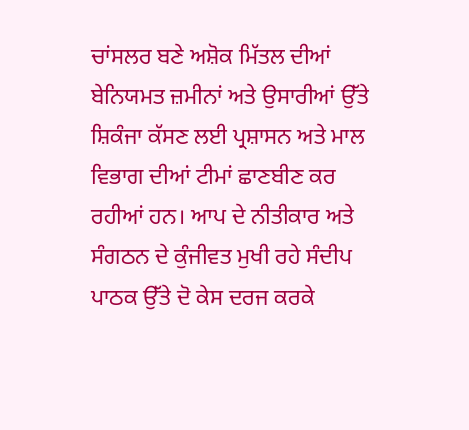ਚਾਂਸਲਰ ਬਣੇ ਅਸ਼ੋਕ ਮਿੱਤਲ ਦੀਆਂ ਬੇਨਿਯਮਤ ਜ਼ਮੀਨਾਂ ਅਤੇ ਉਸਾਰੀਆਂ ਉੱਤੇ ਸ਼ਿਕੰਜਾ ਕੱਸਣ ਲਈ ਪ੍ਰਸ਼ਾਸਨ ਅਤੇ ਮਾਲ ਵਿਭਾਗ ਦੀਆਂ ਟੀਮਾਂ ਛਾਣਬੀਣ ਕਰ ਰਹੀਆਂ ਹਨ। ਆਪ ਦੇ ਨੀਤੀਕਾਰ ਅਤੇ ਸੰਗਠਨ ਦੇ ਕੁੰਜੀਵਤ ਮੁਖੀ ਰਹੇ ਸੰਦੀਪ ਪਾਠਕ ਉੱਤੇ ਦੋ ਕੇਸ ਦਰਜ ਕਰਕੇ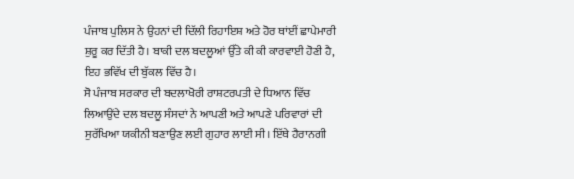ਪੰਜਾਬ ਪੁਲਿਸ ਨੇ ਉਹਨਾਂ ਦੀ ਦਿੱਲੀ ਰਿਹਾਇਸ਼ ਅਤੇ ਹੋਰ ਥਾਂਈਂ ਛਾਪੇਮਾਰੀ ਸ਼ੁਰੂ ਕਰ ਦਿੱਤੀ ਹੈ। ਬਾਕੀ ਦਲ ਬਦਲੂਆਂ ਉੱਤੇ ਕੀ ਕੀ ਕਾਰਵਾਈ ਹੋਣੀ ਹੈ, ਇਹ ਭਵਿੱਖ ਦੀ ਬੁੱਕਲ ਵਿੱਚ ਹੈ।
ਸੋ ਪੰਜਾਬ ਸਰਕਾਰ ਦੀ ਬਦਲਾਖੋਰੀ ਰਾਸ਼ਟਰਪਤੀ ਦੇ ਧਿਆਨ ਵਿੱਚ ਲਿਆਉਂਦੇ ਦਲ ਬਦਲੂ ਸੰਸਦਾਂ ਨੇ ਆਪਣੀ ਅਤੇ ਆਪਣੇ ਪਰਿਵਾਰਾਂ ਦੀ ਸੁਰੱਖਿਆ ਯਕੀਨੀ ਬਣਾਉਣ ਲਈ ਗੁਹਾਰ ਲਾਈ ਸੀ। ਇੱਥੇ ਹੈਰਾਨਗੀ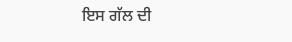ਇਸ ਗੱਲ ਦੀ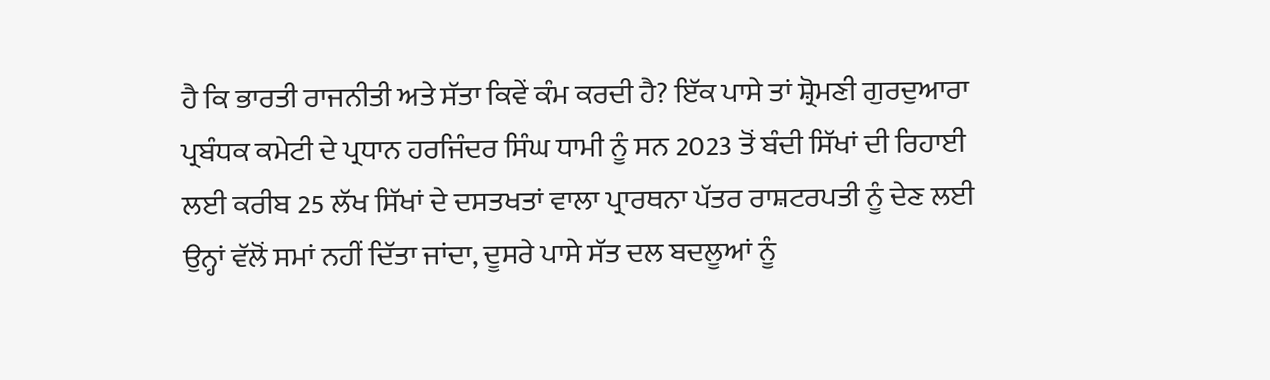ਹੈ ਕਿ ਭਾਰਤੀ ਰਾਜਨੀਤੀ ਅਤੇ ਸੱਤਾ ਕਿਵੇਂ ਕੰਮ ਕਰਦੀ ਹੈ? ਇੱਕ ਪਾਸੇ ਤਾਂ ਸ਼੍ਰੋਮਣੀ ਗੁਰਦੁਆਰਾ ਪ੍ਰਬੰਧਕ ਕਮੇਟੀ ਦੇ ਪ੍ਰਧਾਨ ਹਰਜਿੰਦਰ ਸਿੰਘ ਧਾਮੀ ਨੂੰ ਸਨ 2023 ਤੋਂ ਬੰਦੀ ਸਿੱਖਾਂ ਦੀ ਰਿਹਾਈ ਲਈ ਕਰੀਬ 25 ਲੱਖ ਸਿੱਖਾਂ ਦੇ ਦਸਤਖਤਾਂ ਵਾਲਾ ਪ੍ਰਾਰਥਨਾ ਪੱਤਰ ਰਾਸ਼ਟਰਪਤੀ ਨੂੰ ਦੇਣ ਲਈ ਉਨ੍ਹਾਂ ਵੱਲੋਂ ਸਮਾਂ ਨਹੀਂ ਦਿੱਤਾ ਜਾਂਦਾ, ਦੂਸਰੇ ਪਾਸੇ ਸੱਤ ਦਲ ਬਦਲੂਆਂ ਨੂੰ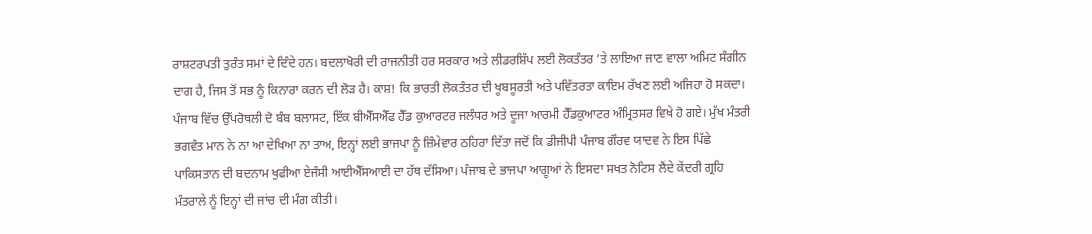ਰਾਸ਼ਟਰਪਤੀ ਤੁਰੰਤ ਸਮਾਂ ਦੇ ਦਿੰਦੇ ਹਨ। ਬਦਲਾਖੋਰੀ ਦੀ ਰਾਜਨੀਤੀ ਹਰ ਸਰਕਾਰ ਅਤੇ ਲੀਡਰਸ਼ਿੱਪ ਲਈ ਲੋਕਤੰਤਰ ’ਤੇ ਲਾਇਆ ਜਾਣ ਵਾਲਾ ਅਮਿਟ ਸੰਗੀਨ ਦਾਗ ਹੈ, ਜਿਸ ਤੋਂ ਸਭ ਨੂੰ ਕਿਨਾਰਾ ਕਰਨ ਦੀ ਲੋੜ ਹੈ। ਕਾਸ਼! ਕਿ ਭਾਰਤੀ ਲੋਕਤੰਤਰ ਦੀ ਖੂਬਸੂਰਤੀ ਅਤੇ ਪਵਿੱਤਰਤਾ ਕਾਇਮ ਰੱਖਣ ਲਈ ਅਜਿਹਾ ਹੋ ਸਕਦਾ।
ਪੰਜਾਬ ਵਿੱਚ ਉੱਪਰੋਥਲੀ ਦੋ ਬੰਬ ਬਲਾਸਟ, ਇੱਕ ਬੀਐੱਸਐੱਫ ਹੈੱਡ ਕੁਆਰਟਰ ਜਲੰਧਰ ਅਤੇ ਦੂਜਾ ਆਰਮੀ ਹੈੱਡਕੁਆਟਰ ਅੰਮ੍ਰਿਤਸਰ ਵਿਖੇ ਹੋ ਗਏ। ਮੁੱਖ ਮੰਤਰੀ ਭਗਵੰਤ ਮਾਨ ਨੇ ਨਾ ਆ ਦੇਖਿਆ ਨਾ ਤਾਅ, ਇਨ੍ਹਾਂ ਲਈ ਭਾਜਪਾ ਨੂੰ ਜ਼ਿੰਮੇਵਾਰ ਠਹਿਰਾ ਦਿੱਤਾ ਜਦੋਂ ਕਿ ਡੀਜੀਪੀ ਪੰਜਾਬ ਗੌਰਵ ਯਾਦਵ ਨੇ ਇਸ ਪਿੱਛੇ ਪਾਕਿਸਤਾਨ ਦੀ ਬਦਨਾਮ ਖੁਫੀਆ ਏਜੰਸੀ ਆਈਐੱਸਆਈ ਦਾ ਹੱਥ ਦੱਸਿਆ। ਪੰਜਾਬ ਦੇ ਭਾਜਪਾ ਆਗੂਆਂ ਨੇ ਇਸਦਾ ਸਖਤ ਨੋਟਿਸ ਲੈਂਦੇ ਕੇਂਦਰੀ ਗ੍ਰਹਿ ਮੰਤਰਾਲੇ ਨੂੰ ਇਨ੍ਹਾਂ ਦੀ ਜਾਂਚ ਦੀ ਮੰਗ ਕੀਤੀ।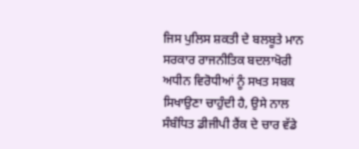ਜਿਸ ਪੁਲਿਸ ਸ਼ਕਤੀ ਦੇ ਬਲਬੂਤੇ ਮਾਨ ਸਰਕਾਰ ਰਾਜਨੀਤਿਕ ਬਦਲਾਖੋਰੀ ਅਧੀਨ ਵਿਰੋਧੀਆਂ ਨੂੰ ਸਖਤ ਸਬਕ ਸਿਖਾਉਣਾ ਚਾਹੁੰਦੀ ਹੈ, ਉਸੇ ਨਾਲ ਸੰਬੰਧਿਤ ਡੀਜੀਪੀ ਰੈਂਕ ਦੇ ਚਾਰ ਵੱਡੇ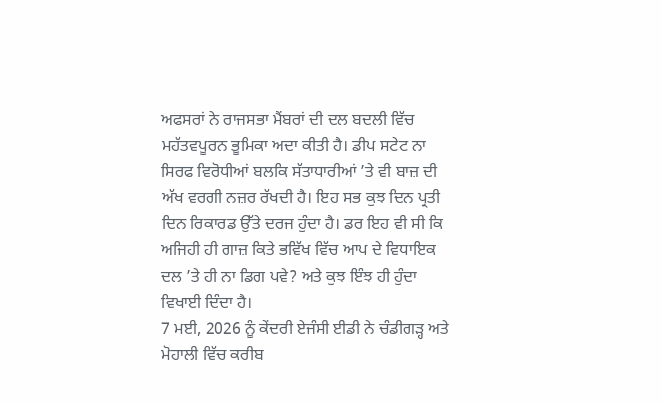ਅਫਸਰਾਂ ਨੇ ਰਾਜਸਭਾ ਮੈਂਬਰਾਂ ਦੀ ਦਲ ਬਦਲੀ ਵਿੱਚ ਮਹੱਤਵਪੂਰਨ ਭੂਮਿਕਾ ਅਦਾ ਕੀਤੀ ਹੈ। ਡੀਪ ਸਟੇਟ ਨਾ ਸਿਰਫ ਵਿਰੋਧੀਆਂ ਬਲਕਿ ਸੱਤਾਧਾਰੀਆਂ ’ਤੇ ਵੀ ਬਾਜ਼ ਦੀ ਅੱਖ ਵਰਗੀ ਨਜ਼ਰ ਰੱਖਦੀ ਹੈ। ਇਹ ਸਭ ਕੁਝ ਦਿਨ ਪ੍ਰਤੀ ਦਿਨ ਰਿਕਾਰਡ ਉੱਤੇ ਦਰਜ ਹੁੰਦਾ ਹੈ। ਡਰ ਇਹ ਵੀ ਸੀ ਕਿ ਅਜਿਹੀ ਹੀ ਗਾਜ਼ ਕਿਤੇ ਭਵਿੱਖ ਵਿੱਚ ਆਪ ਦੇ ਵਿਧਾਇਕ ਦਲ ’ਤੇ ਹੀ ਨਾ ਡਿਗ ਪਵੇ? ਅਤੇ ਕੁਝ ਇੰਝ ਹੀ ਹੁੰਦਾ ਵਿਖਾਈ ਦਿੰਦਾ ਹੈ।
7 ਮਈ, 2026 ਨੂੰ ਕੇਂਦਰੀ ਏਜੰਸੀ ਈਡੀ ਨੇ ਚੰਡੀਗੜ੍ਹ ਅਤੇ ਮੋਹਾਲੀ ਵਿੱਚ ਕਰੀਬ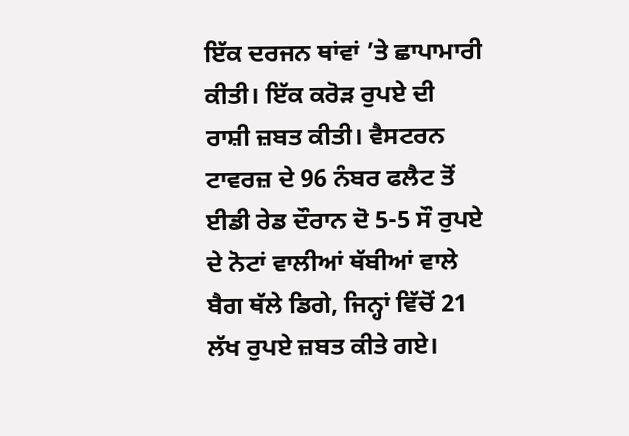ਇੱਕ ਦਰਜਨ ਥਾਂਵਾਂ ’ਤੇ ਛਾਪਾਮਾਰੀ ਕੀਤੀ। ਇੱਕ ਕਰੋੜ ਰੁਪਏ ਦੀ ਰਾਸ਼ੀ ਜ਼ਬਤ ਕੀਤੀ। ਵੈਸਟਰਨ ਟਾਵਰਜ਼ ਦੇ 96 ਨੰਬਰ ਫਲੈਟ ਤੋਂ ਈਡੀ ਰੇਡ ਦੌਰਾਨ ਦੋ 5-5 ਸੌ ਰੁਪਏ ਦੇ ਨੋਟਾਂ ਵਾਲੀਆਂ ਥੱਬੀਆਂ ਵਾਲੇ ਬੈਗ ਥੱਲੇ ਡਿਗੇ, ਜਿਨ੍ਹਾਂ ਵਿੱਚੋਂ 21 ਲੱਖ ਰੁਪਏ ਜ਼ਬਤ ਕੀਤੇ ਗਏ।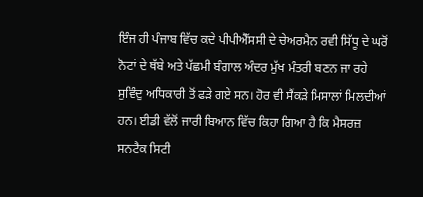ਇੰਜ ਹੀ ਪੰਜਾਬ ਵਿੱਚ ਕਦੇ ਪੀਪੀਐੱਸਸੀ ਦੇ ਚੇਅਰਮੈਨ ਰਵੀ ਸਿੱਧੂ ਦੇ ਘਰੋਂ ਨੋਟਾਂ ਦੇ ਥੱਬੇ ਅਤੇ ਪੱਛਮੀ ਬੰਗਾਲ ਅੰਦਰ ਮੁੱਖ ਮੰਤਰੀ ਬਣਨ ਜਾ ਰਹੇ ਸੁਵਿੰਦੁ ਅਧਿਕਾਰੀ ਤੋਂ ਫੜੇ ਗਏ ਸਨ। ਹੋਰ ਵੀ ਸੈਂਕੜੇ ਮਿਸਾਲਾਂ ਮਿਲਦੀਆਂ ਹਨ। ਈਡੀ ਵੱਲੋਂ ਜਾਰੀ ਬਿਆਨ ਵਿੱਚ ਕਿਹਾ ਗਿਆ ਹੈ ਕਿ ਮੈਸਰਜ਼ ਸਨਟੈਕ ਸਿਟੀ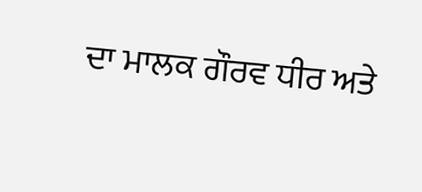ਦਾ ਮਾਲਕ ਗੌਰਵ ਧੀਰ ਅਤੇ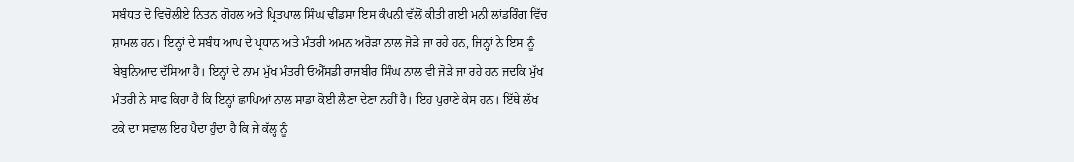ਸਬੰਧਤ ਦੋ ਵਿਚੋਲੀਏ ਨਿਤਨ ਗੋਹਲ ਅਤੇ ਪ੍ਰਿਤਪਾਲ ਸਿੰਘ ਢੀਂਡਸਾ ਇਸ ਕੰਪਨੀ ਵੱਲੋਂ ਕੀਤੀ ਗਈ ਮਨੀ ਲਾਂਡਰਿੰਗ ਵਿੱਚ ਸ਼ਾਮਲ ਹਨ। ਇਨ੍ਹਾਂ ਦੇ ਸਬੰਧ ਆਪ ਦੇ ਪ੍ਰਧਾਨ ਅਤੇ ਮੰਤਰੀ ਅਮਨ ਅਰੋੜਾ ਨਾਲ ਜੋੜੇ ਜਾ ਰਹੇ ਹਨ, ਜਿਨ੍ਹਾਂ ਨੇ ਇਸ ਨੂੰ ਬੇਬੁਨਿਆਦ ਦੱਸਿਆ ਹੈ। ਇਨ੍ਹਾਂ ਦੇ ਨਾਮ ਮੁੱਖ ਮੰਤਰੀ ਓਐੱਸਡੀ ਰਾਜਬੀਰ ਸਿੰਘ ਨਾਲ ਵੀ ਜੋੜੇ ਜਾ ਰਹੇ ਹਨ ਜਦਕਿ ਮੁੱਖ ਮੰਤਰੀ ਨੇ ਸਾਫ ਕਿਹਾ ਹੈ ਕਿ ਇਨ੍ਹਾਂ ਛਾਪਿਆਂ ਨਾਲ ਸਾਡਾ ਕੋਈ ਲੈਣਾ ਦੇਣਾ ਨਹੀਂ ਹੈ। ਇਹ ਪੁਰਾਣੇ ਕੇਸ ਹਨ। ਇੱਥੇ ਲੱਖ ਟਕੇ ਦਾ ਸਵਾਲ ਇਹ ਪੈਦਾ ਹੁੰਦਾ ਹੈ ਕਿ ਜੇ ਕੱਲ੍ਹ ਨੂੰ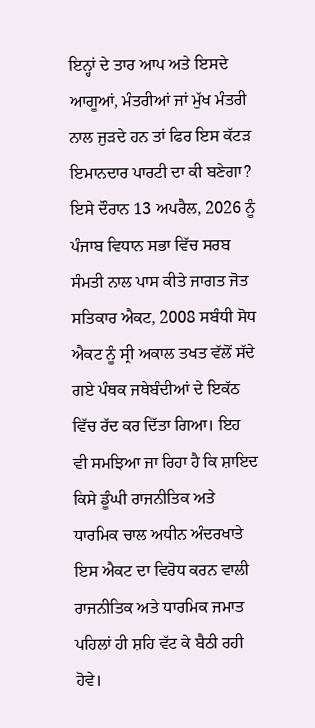ਇਨ੍ਹਾਂ ਦੇ ਤਾਰ ਆਪ ਅਤੇ ਇਸਦੇ ਆਗੂਆਂ, ਮੰਤਰੀਆਂ ਜਾਂ ਮੁੱਖ ਮੰਤਰੀ ਨਾਲ ਜੁੜਦੇ ਹਨ ਤਾਂ ਫਿਰ ਇਸ ਕੱਟੜ ਇਮਾਨਦਾਰ ਪਾਰਟੀ ਦਾ ਕੀ ਬਣੇਗਾ?
ਇਸੇ ਦੌਰਾਨ 13 ਅਪਰੈਲ, 2026 ਨੂੰ ਪੰਜਾਬ ਵਿਧਾਨ ਸਭਾ ਵਿੱਚ ਸਰਬ ਸੰਮਤੀ ਨਾਲ ਪਾਸ ਕੀਤੇ ਜਾਗਤ ਜੋਤ ਸਤਿਕਾਰ ਐਕਟ, 2008 ਸਬੰਧੀ ਸੋਧ ਐਕਟ ਨੂੰ ਸ੍ਰੀ ਅਕਾਲ ਤਖਤ ਵੱਲੋਂ ਸੱਦੇ ਗਏ ਪੰਥਕ ਜਥੇਬੰਦੀਆਂ ਦੇ ਇਕੱਠ ਵਿੱਚ ਰੱਦ ਕਰ ਦਿੱਤਾ ਗਿਆ। ਇਹ ਵੀ ਸਮਝਿਆ ਜਾ ਰਿਹਾ ਹੈ ਕਿ ਸ਼ਾਇਦ ਕਿਸੇ ਡੂੰਘੀ ਰਾਜਨੀਤਿਕ ਅਤੇ ਧਾਰਮਿਕ ਚਾਲ ਅਧੀਨ ਅੰਦਰਖਾਤੇ ਇਸ ਐਕਟ ਦਾ ਵਿਰੋਧ ਕਰਨ ਵਾਲੀ ਰਾਜਨੀਤਿਕ ਅਤੇ ਧਾਰਮਿਕ ਜਮਾਤ ਪਹਿਲਾਂ ਹੀ ਸ਼ਹਿ ਵੱਟ ਕੇ ਬੈਠੀ ਰਹੀ ਹੋਵੇ।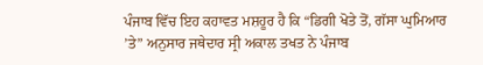ਪੰਜਾਬ ਵਿੱਚ ਇਹ ਕਹਾਵਤ ਮਸ਼ਹੂਰ ਹੈ ਕਿ “ਡਿਗੀ ਖੋਤੇ ਤੋਂ, ਗੱਸਾ ਘੁਮਿਆਰ ’ਤੇ” ਅਨੁਸਾਰ ਜਥੇਦਾਰ ਸ੍ਰੀ ਅਕਾਲ ਤਖਤ ਨੇ ਪੰਜਾਬ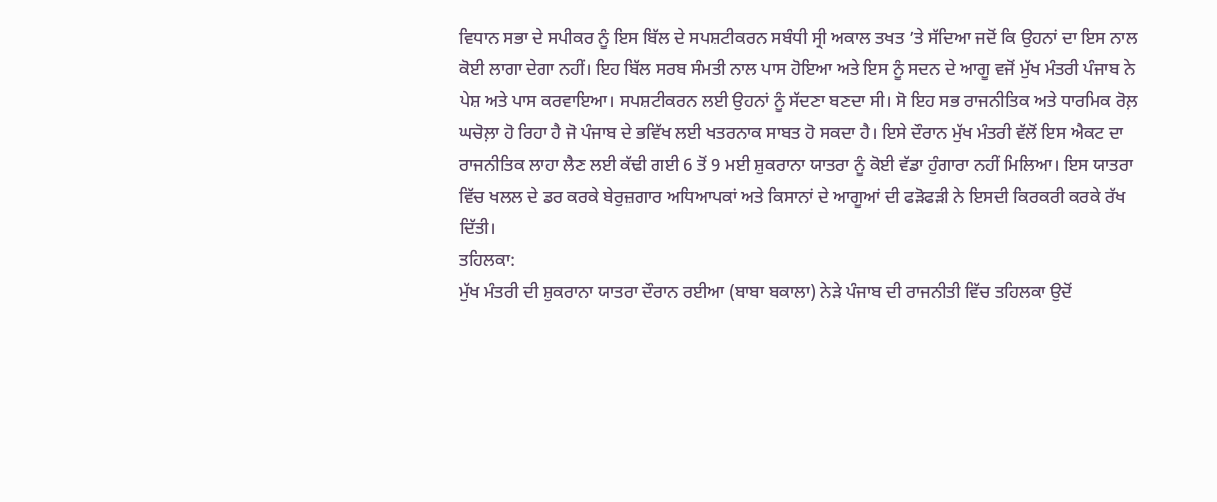ਵਿਧਾਨ ਸਭਾ ਦੇ ਸਪੀਕਰ ਨੂੰ ਇਸ ਬਿੱਲ ਦੇ ਸਪਸ਼ਟੀਕਰਨ ਸਬੰਧੀ ਸ੍ਰੀ ਅਕਾਲ ਤਖਤ ’ਤੇ ਸੱਦਿਆ ਜਦੋਂ ਕਿ ਉਹਨਾਂ ਦਾ ਇਸ ਨਾਲ ਕੋਈ ਲਾਗਾ ਦੇਗਾ ਨਹੀਂ। ਇਹ ਬਿੱਲ ਸਰਬ ਸੰਮਤੀ ਨਾਲ ਪਾਸ ਹੋਇਆ ਅਤੇ ਇਸ ਨੂੰ ਸਦਨ ਦੇ ਆਗੂ ਵਜੋਂ ਮੁੱਖ ਮੰਤਰੀ ਪੰਜਾਬ ਨੇ ਪੇਸ਼ ਅਤੇ ਪਾਸ ਕਰਵਾਇਆ। ਸਪਸ਼ਟੀਕਰਨ ਲਈ ਉਹਨਾਂ ਨੂੰ ਸੱਦਣਾ ਬਣਦਾ ਸੀ। ਸੋ ਇਹ ਸਭ ਰਾਜਨੀਤਿਕ ਅਤੇ ਧਾਰਮਿਕ ਰੋਲ਼ ਘਚੋਲ਼ਾ ਹੋ ਰਿਹਾ ਹੈ ਜੋ ਪੰਜਾਬ ਦੇ ਭਵਿੱਖ ਲਈ ਖਤਰਨਾਕ ਸਾਬਤ ਹੋ ਸਕਦਾ ਹੈ। ਇਸੇ ਦੌਰਾਨ ਮੁੱਖ ਮੰਤਰੀ ਵੱਲੋਂ ਇਸ ਐਕਟ ਦਾ ਰਾਜਨੀਤਿਕ ਲਾਹਾ ਲੈਣ ਲਈ ਕੱਢੀ ਗਈ 6 ਤੋਂ 9 ਮਈ ਸ਼ੁਕਰਾਨਾ ਯਾਤਰਾ ਨੂੰ ਕੋਈ ਵੱਡਾ ਹੁੰਗਾਰਾ ਨਹੀਂ ਮਿਲਿਆ। ਇਸ ਯਾਤਰਾ ਵਿੱਚ ਖਲਲ ਦੇ ਡਰ ਕਰਕੇ ਬੇਰੁਜ਼ਗਾਰ ਅਧਿਆਪਕਾਂ ਅਤੇ ਕਿਸਾਨਾਂ ਦੇ ਆਗੂਆਂ ਦੀ ਫੜੋਫੜੀ ਨੇ ਇਸਦੀ ਕਿਰਕਰੀ ਕਰਕੇ ਰੱਖ ਦਿੱਤੀ।
ਤਹਿਲਕਾ:
ਮੁੱਖ ਮੰਤਰੀ ਦੀ ਸ਼ੁਕਰਾਨਾ ਯਾਤਰਾ ਦੌਰਾਨ ਰਈਆ (ਬਾਬਾ ਬਕਾਲਾ) ਨੇੜੇ ਪੰਜਾਬ ਦੀ ਰਾਜਨੀਤੀ ਵਿੱਚ ਤਹਿਲਕਾ ਉਦੋਂ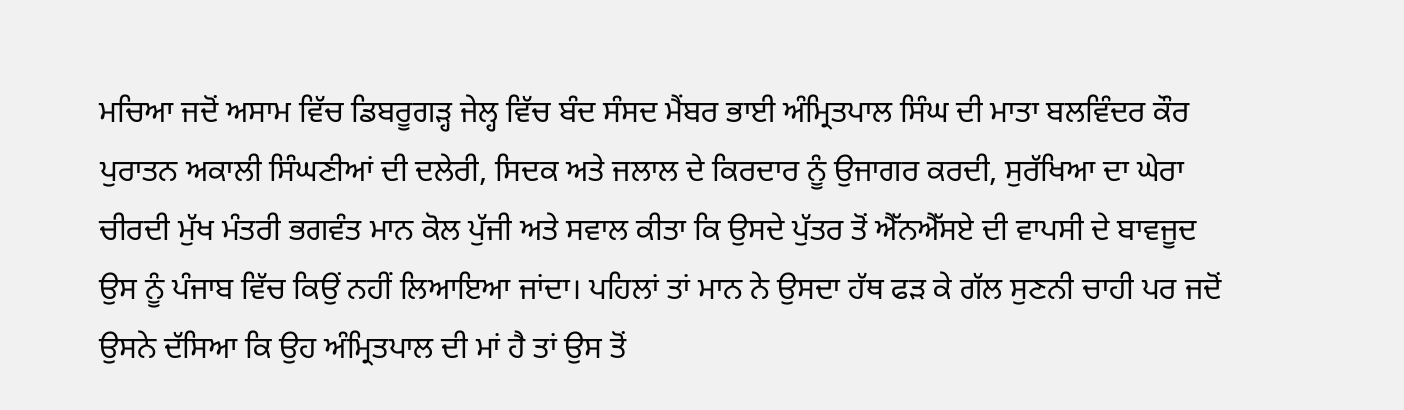ਮਚਿਆ ਜਦੋਂ ਅਸਾਮ ਵਿੱਚ ਡਿਬਰੂਗੜ੍ਹ ਜੇਲ੍ਹ ਵਿੱਚ ਬੰਦ ਸੰਸਦ ਮੈਂਬਰ ਭਾਈ ਅੰਮ੍ਰਿਤਪਾਲ ਸਿੰਘ ਦੀ ਮਾਤਾ ਬਲਵਿੰਦਰ ਕੌਰ ਪੁਰਾਤਨ ਅਕਾਲੀ ਸਿੰਘਣੀਆਂ ਦੀ ਦਲੇਰੀ, ਸਿਦਕ ਅਤੇ ਜਲਾਲ ਦੇ ਕਿਰਦਾਰ ਨੂੰ ਉਜਾਗਰ ਕਰਦੀ, ਸੁਰੱਖਿਆ ਦਾ ਘੇਰਾ ਚੀਰਦੀ ਮੁੱਖ ਮੰਤਰੀ ਭਗਵੰਤ ਮਾਨ ਕੋਲ ਪੁੱਜੀ ਅਤੇ ਸਵਾਲ ਕੀਤਾ ਕਿ ਉਸਦੇ ਪੁੱਤਰ ਤੋਂ ਐੱਨਐੱਸਏ ਦੀ ਵਾਪਸੀ ਦੇ ਬਾਵਜੂਦ ਉਸ ਨੂੰ ਪੰਜਾਬ ਵਿੱਚ ਕਿਉਂ ਨਹੀਂ ਲਿਆਇਆ ਜਾਂਦਾ। ਪਹਿਲਾਂ ਤਾਂ ਮਾਨ ਨੇ ਉਸਦਾ ਹੱਥ ਫੜ ਕੇ ਗੱਲ ਸੁਣਨੀ ਚਾਹੀ ਪਰ ਜਦੋਂ ਉਸਨੇ ਦੱਸਿਆ ਕਿ ਉਹ ਅੰਮ੍ਰਿਤਪਾਲ ਦੀ ਮਾਂ ਹੈ ਤਾਂ ਉਸ ਤੋਂ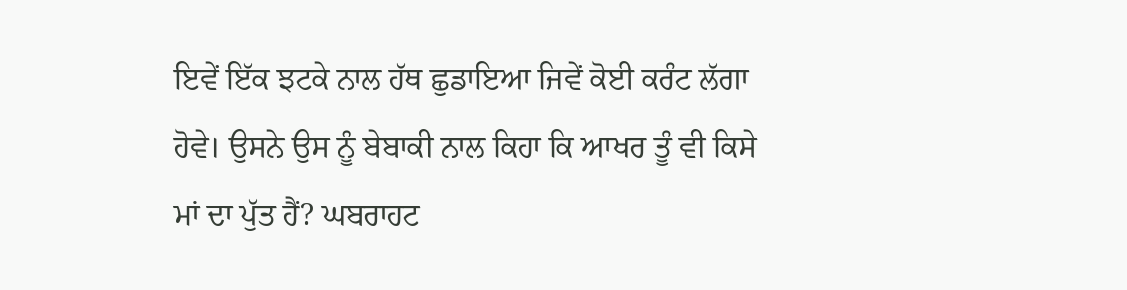ਇਵੇਂ ਇੱਕ ਝਟਕੇ ਨਾਲ ਹੱਥ ਛੁਡਾਇਆ ਜਿਵੇਂ ਕੋਈ ਕਰੰਟ ਲੱਗਾ ਹੋਵੇ। ਉਸਨੇ ਉਸ ਨੂੰ ਬੇਬਾਕੀ ਨਾਲ ਕਿਹਾ ਕਿ ਆਖਰ ਤੂੰ ਵੀ ਕਿਸੇ ਮਾਂ ਦਾ ਪੁੱਤ ਹੈਂ? ਘਬਰਾਹਟ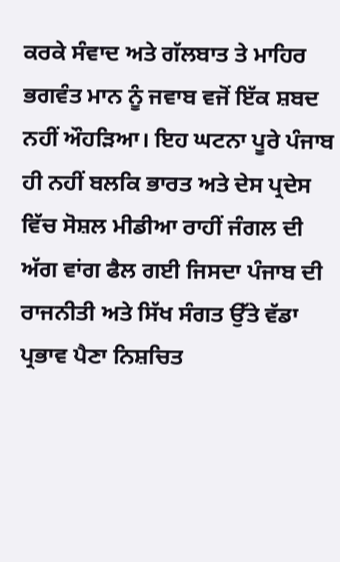ਕਰਕੇ ਸੰਵਾਦ ਅਤੇ ਗੱਲਬਾਤ ਤੇ ਮਾਹਿਰ ਭਗਵੰਤ ਮਾਨ ਨੂੰ ਜਵਾਬ ਵਜੋਂ ਇੱਕ ਸ਼ਬਦ ਨਹੀਂ ਔਹੜਿਆ। ਇਹ ਘਟਨਾ ਪੂਰੇ ਪੰਜਾਬ ਹੀ ਨਹੀਂ ਬਲਕਿ ਭਾਰਤ ਅਤੇ ਦੇਸ ਪ੍ਰਦੇਸ ਵਿੱਚ ਸੋਸ਼ਲ ਮੀਡੀਆ ਰਾਹੀਂ ਜੰਗਲ ਦੀ ਅੱਗ ਵਾਂਗ ਫੈਲ ਗਈ ਜਿਸਦਾ ਪੰਜਾਬ ਦੀ ਰਾਜਨੀਤੀ ਅਤੇ ਸਿੱਖ ਸੰਗਤ ਉੱਤੇ ਵੱਡਾ ਪ੍ਰਭਾਵ ਪੈਣਾ ਨਿਸ਼ਚਿਤ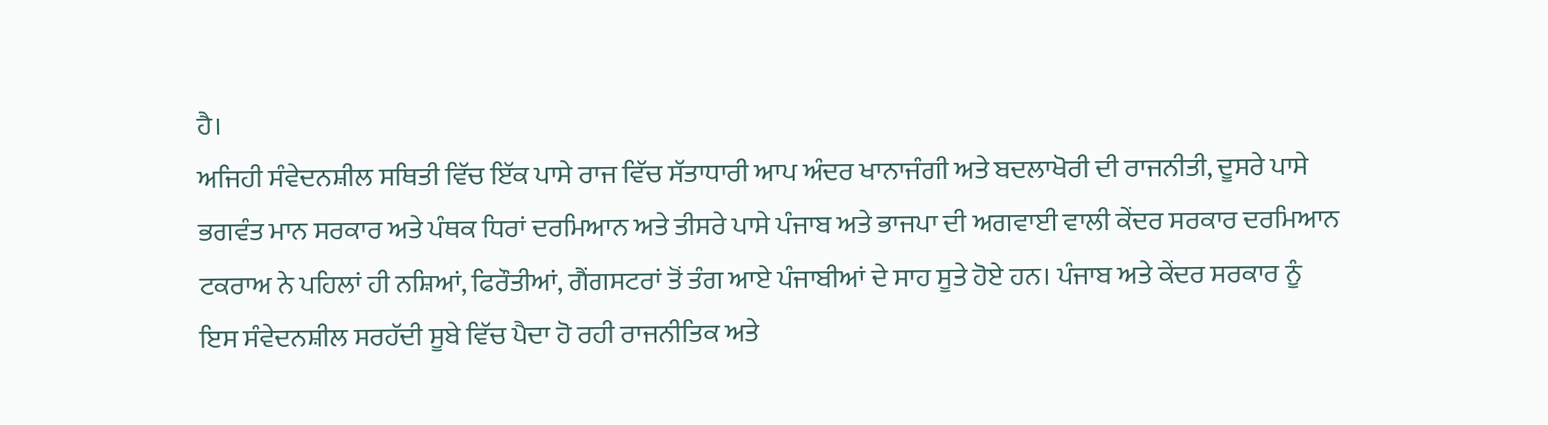ਹੈ।
ਅਜਿਹੀ ਸੰਵੇਦਨਸ਼ੀਲ ਸਥਿਤੀ ਵਿੱਚ ਇੱਕ ਪਾਸੇ ਰਾਜ ਵਿੱਚ ਸੱਤਾਧਾਰੀ ਆਪ ਅੰਦਰ ਖਾਨਾਜੰਗੀ ਅਤੇ ਬਦਲਾਖੋਰੀ ਦੀ ਰਾਜਨੀਤੀ, ਦੂਸਰੇ ਪਾਸੇ ਭਗਵੰਤ ਮਾਨ ਸਰਕਾਰ ਅਤੇ ਪੰਥਕ ਧਿਰਾਂ ਦਰਮਿਆਨ ਅਤੇ ਤੀਸਰੇ ਪਾਸੇ ਪੰਜਾਬ ਅਤੇ ਭਾਜਪਾ ਦੀ ਅਗਵਾਈ ਵਾਲੀ ਕੇਂਦਰ ਸਰਕਾਰ ਦਰਮਿਆਨ ਟਕਰਾਅ ਨੇ ਪਹਿਲਾਂ ਹੀ ਨਸ਼ਿਆਂ, ਫਿਰੌਤੀਆਂ, ਗੈਂਗਸਟਰਾਂ ਤੋਂ ਤੰਗ ਆਏ ਪੰਜਾਬੀਆਂ ਦੇ ਸਾਹ ਸੂਤੇ ਹੋਏ ਹਨ। ਪੰਜਾਬ ਅਤੇ ਕੇਂਦਰ ਸਰਕਾਰ ਨੂੰ ਇਸ ਸੰਵੇਦਨਸ਼ੀਲ ਸਰਹੱਦੀ ਸੂਬੇ ਵਿੱਚ ਪੈਦਾ ਹੋ ਰਹੀ ਰਾਜਨੀਤਿਕ ਅਤੇ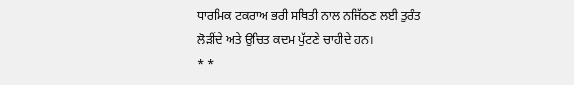ਧਾਰਮਿਕ ਟਕਰਾਅ ਭਰੀ ਸਥਿਤੀ ਨਾਲ ਨਜਿੱਠਣ ਲਈ ਤੁਰੰਤ ਲੋੜੀਂਦੇ ਅਤੇ ਉਚਿਤ ਕਦਮ ਪੁੱਟਣੇ ਚਾਹੀਦੇ ਹਨ।
* *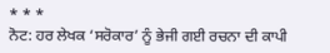* * *
ਨੋਟ: ਹਰ ਲੇਖਕ ‘ਸਰੋਕਾਰ’ ਨੂੰ ਭੇਜੀ ਗਈ ਰਚਨਾ ਦੀ ਕਾਪੀ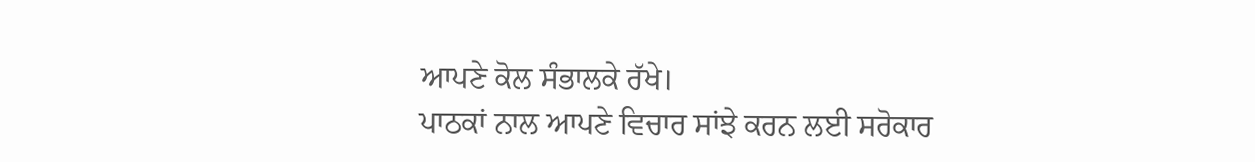ਆਪਣੇ ਕੋਲ ਸੰਭਾਲਕੇ ਰੱਖੇ।
ਪਾਠਕਾਂ ਨਾਲ ਆਪਣੇ ਵਿਚਾਰ ਸਾਂਝੇ ਕਰਨ ਲਈ ਸਰੋਕਾਰ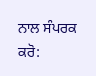ਨਾਲ ਸੰਪਰਕ ਕਰੋ: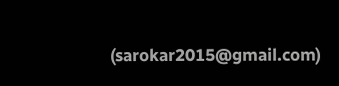(sarokar2015@gmail.com)